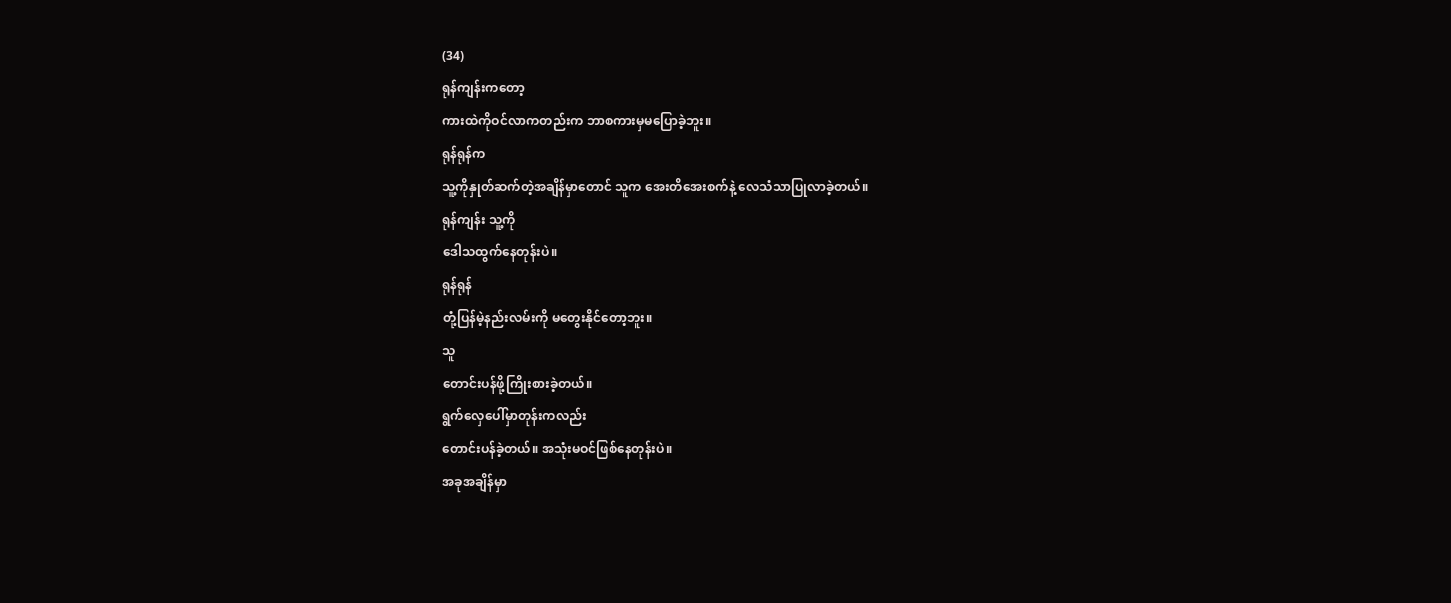(34)
ရုန်ကျန်းကတော့
ကားထဲကိုဝင်လာကတည်းက ဘာစကားမှမပြောခဲ့ဘူး။
ရုန်ရုန်က
သူ့ကိုနှုတ်ဆက်တဲ့အချိန်မှာတောင် သူက အေးတိအေးစက်နဲ့ လေသံသာပြုလာခဲ့တယ်။
ရုန်ကျန်း သူ့ကို
ဒေါသထွက်နေတုန်းပဲ။
ရုန်ရုန်
တုံ့ပြန်မဲ့နည်းလမ်းကို မတွေးနိုင်တော့ဘူး။
သူ
တောင်းပန်ဖို့ကြိုးစားခဲ့တယ်။
ရွက်လှေပေါ်မှာတုန်းကလည်း
တောင်းပန်ခဲ့တယ်။ အသုံးမဝင်ဖြစ်နေတုန်းပဲ။
အခုအချိန်မှာ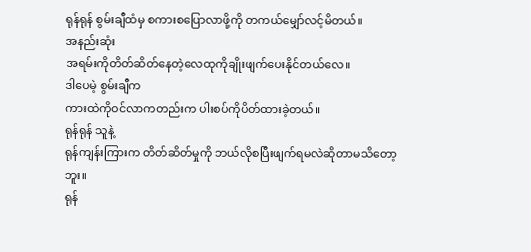ရုန်ရုန် စွမ်းချီထံမှ စကားစပြောလာဖို့ကို တကယ်မျှော်လင့်မိတယ်။
အနည်းဆုံး
အရမ်းကိုတိတ်ဆိတ်နေတဲ့လေထုကိုချိုးဖျက်ပေးနိုင်တယ်လေ။
ဒါပေမဲ့ စွမ်းချီက
ကားထဲကိုဝင်လာကတည်းက ပါးစပ်ကိုပိတ်ထားခဲ့တယ်။
ရုန်ရုန် သူနဲ့
ရုန်ကျန်းကြားက တိတ်ဆိတ်မှုကို ဘယ်လိုစပြီးဖျက်ရမလဲဆိုတာမသိတော့ဘူး။
ရုန်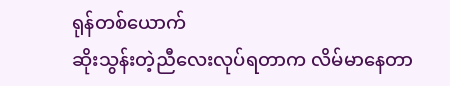ရုန်တစ်ယောက်
ဆိုးသွန်းတဲ့ညီလေးလုပ်ရတာက လိမ်မာနေတာ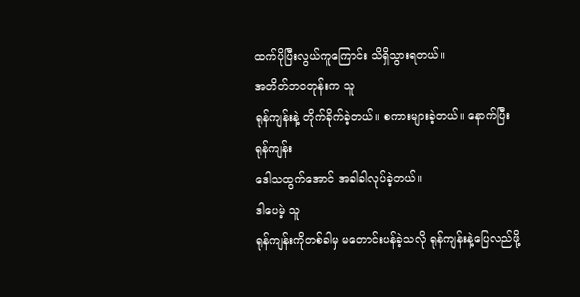ထက်ပိုပြီးလွယ်ကူကြောင်း သိရှိသွားရတယ်။
အတိတ်ဘဝတုန်းက သူ
ရုန်ကျန်းနဲ့ တိုက်ခိုက်ခဲ့တယ်။ စကားများခဲ့တယ်။ နောက်ပြီး ရုန်ကျန်း
ဒေါသထွက်အောင် အခါခါလုပ်ခဲ့တယ်။
ဒါပေမဲ့ သူ
ရုန်ကျန်းကိုတစ်ခါမှ မတောင်းပန်ခဲ့သလို ရုန်ကျန်းနဲ့ပြေလည်ဖို့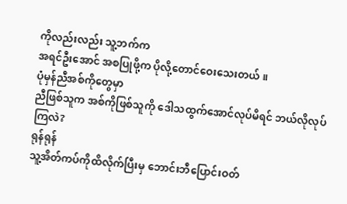ကိုလည်းလည်း သူ့ဘက်က
အရင်ဦးအောင် အစပြုဖို့က ပိုလို့တောင်ဝေးသေးတယ်။
ပုံမှန်ညီအစ်ကိုတွေမှာ
ညီဖြစ်သူက အစ်ကိုဖြစ်သူကို ဒေါသထွက်အောင်လုပ်မိရင် ဘယ်လိုလုပ်ကြလဲ?
ရုန်ရုန်
သူ့အိတ်ကပ်ကိုထိလိုက်ပြီးမှ ဘောင်းဘီပြောင်းဝတ်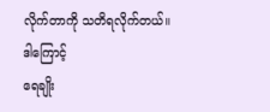လိုက်တာကို သတိရလိုက်တယ်။
ဒါကြောင့်
ရေချိုး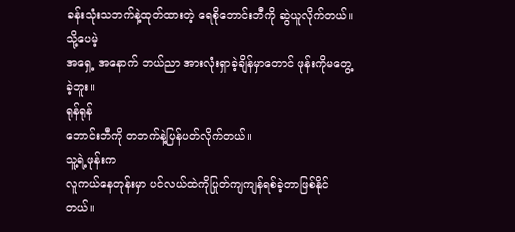ခန်းသုံးသဘက်နဲ့ထုတ်ထားတဲ့ ရေစိုဘောင်းဘီကို ဆွဲယူလိုက်တယ်။ သို့ပေမဲ့
အရှေ့ အနောက် ဘယ်ညာ အားလုံးရှာခဲ့ချိန်မှာတောင် ဖုန်းကိုမတွေ့ခဲ့ဘူး။
ရုန်ရုန်
ဘောင်းဘီကို တဘက်နဲ့ပြန်ပတ်လိုက်တယ်။
သူ့ရဲ့ဖုန်းက
လူကယ်နေတုန်းမှာ ပင်လယ်ထဲကိုပြုတ်ကျကျန်ရစ်ခဲ့တာဖြစ်နိုင်တယ်။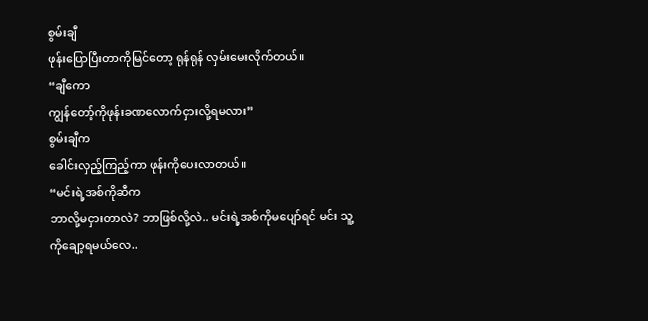စွမ်းချီ
ဖုန်းပြောပြီးတာကိုမြင်တော့ ရုန်ရုန် လှမ်းမေးလိုက်တယ်။
“ချီကော
ကျွန်တော့်ကိုဖုန်းခဏလောက်ငှားလို့ရမလား”
စွမ်းချီက
ခေါင်းလှည့်ကြည့်ကာ ဖုန်းကိုပေးလာတယ်။
“မင်းရဲ့အစ်ကိုဆီက
ဘာလို့မငှားတာလဲ? ဘာဖြစ်လို့လဲ.. မင်းရဲ့အစ်ကိုမပျော်ရင် မင်း သူ့ကိုချော့ရမယ်လေ..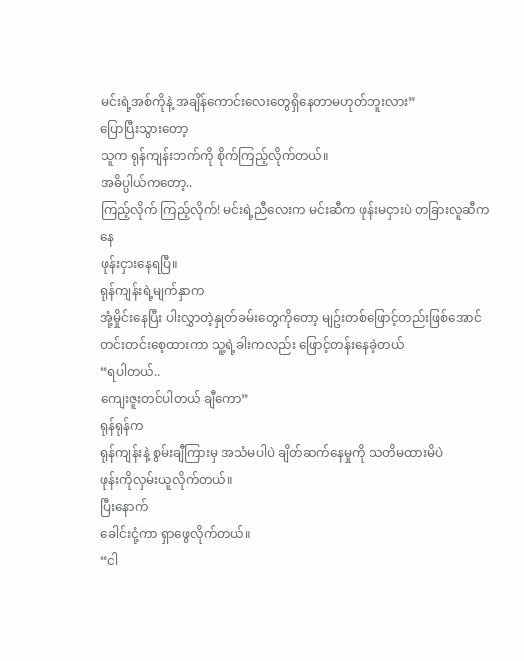မင်းရဲ့အစ်ကိုနဲ့ အချိန်ကောင်းလေးတွေရှိနေတာမဟုတ်ဘူးလား”
ပြောပြီးသွားတော့
သူက ရုန်ကျန်းဘက်ကို စိုက်ကြည့်လိုက်တယ်။
အဓိပ္ပါယ်ကတော့..
ကြည့်လိုက် ကြည့်လိုက်! မင်းရဲ့ညီလေးက မင်းဆီက ဖုန်းမငှားပဲ တခြားလူဆီကနေ
ဖုန်းငှားနေရပြီ။
ရုန်ကျန်းရဲ့မျက်နှာက
အုံ့မှိုင်းနေပြီး ပါးလွှာတဲ့နှုတ်ခမ်းတွေကိုတော့ မျဥ်းတစ်ဖြောင့်တည်းဖြစ်အောင်
တင်းတင်းစေ့ထားကာ သူ့ရဲ့ခါးကလည်း ဖြောင့်တန်းနေခဲ့တယ်
“ရပါတယ်..
ကျေးဇူးတင်ပါတယ် ချီကော”
ရုန်ရုန်က
ရုန်ကျန်းနဲ့ စွမ်းချီကြားမှ အသံမပါပဲ ချိတ်ဆက်နေမှုကို သတိမထားမိပဲ
ဖုန်းကိုလှမ်းယူလိုက်တယ်။
ပြီးနောက်
ခေါင်းငုံ့ကာ ရှာဖွေလိုက်တယ်။
“ငါ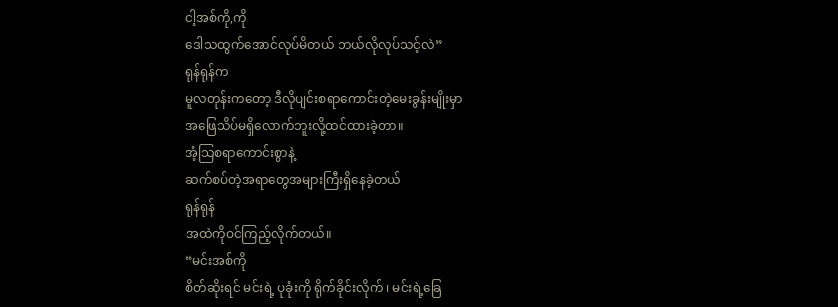ငါ့အစ်ကို,ကို
ဒေါသထွက်အောင်လုပ်မိတယ် ဘယ်လိုလုပ်သင့်လဲ”
ရုန်ရုန်က
မူလတုန်းကတော့ ဒီလိုပျင်းစရာကောင်းတဲ့မေးခွန်းမျိုးမှာ
အဖြေသိပ်မရှိလောက်ဘူးလို့ထင်ထားခဲ့တာ။
အံ့သြစရာကောင်းစွာနဲ့
ဆက်စပ်တဲ့အရာတွေအများကြီးရှိနေခဲ့တယ်
ရုန်ရုန်
အထဲကိုဝင်ကြည့်လိုက်တယ်။
“မင်းအစ်ကို
စိတ်ဆိုးရင် မင်းရဲ့ ပုခုံးကို ရိုက်ခိုင်းလိုက် ၊ မင်းရဲ့ခြေ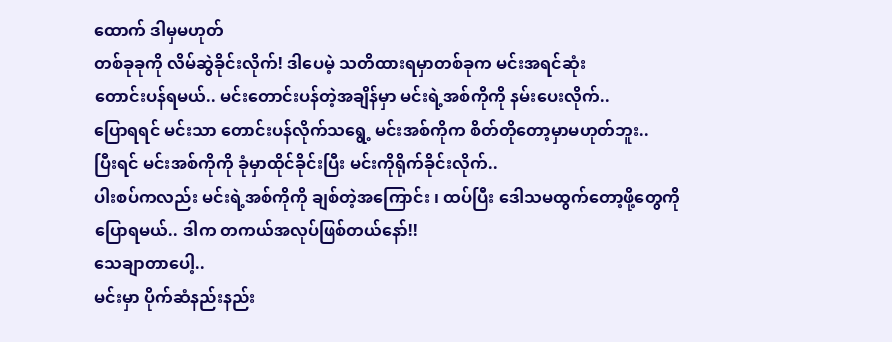ထောက် ဒါမှမဟုတ်
တစ်ခုခုကို လိမ်ဆွဲခိုင်းလိုက်! ဒါပေမဲ့ သတိထားရမှာတစ်ခုက မင်းအရင်ဆုံး
တောင်းပန်ရမယ်.. မင်းတောင်းပန်တဲ့အချိန်မှာ မင်းရဲ့အစ်ကိုကို နမ်းပေးလိုက်..
ပြောရရင် မင်းသာ တောင်းပန်လိုက်သရွေ့ မင်းအစ်ကိုက စိတ်တိုတော့မှာမဟုတ်ဘူး..
ပြီးရင် မင်းအစ်ကိုကို ခုံမှာထိုင်ခိုင်းပြီး မင်းကိုရိုက်ခိုင်းလိုက်..
ပါးစပ်ကလည်း မင်းရဲ့အစ်ကိုကို ချစ်တဲ့အကြောင်း ၊ ထပ်ပြီး ဒေါသမထွက်တော့ဖို့တွေကို
ပြောရမယ်.. ဒါက တကယ်အလုပ်ဖြစ်တယ်နော်!!
သေချာတာပေါ့..
မင်းမှာ ပိုက်ဆံနည်းနည်း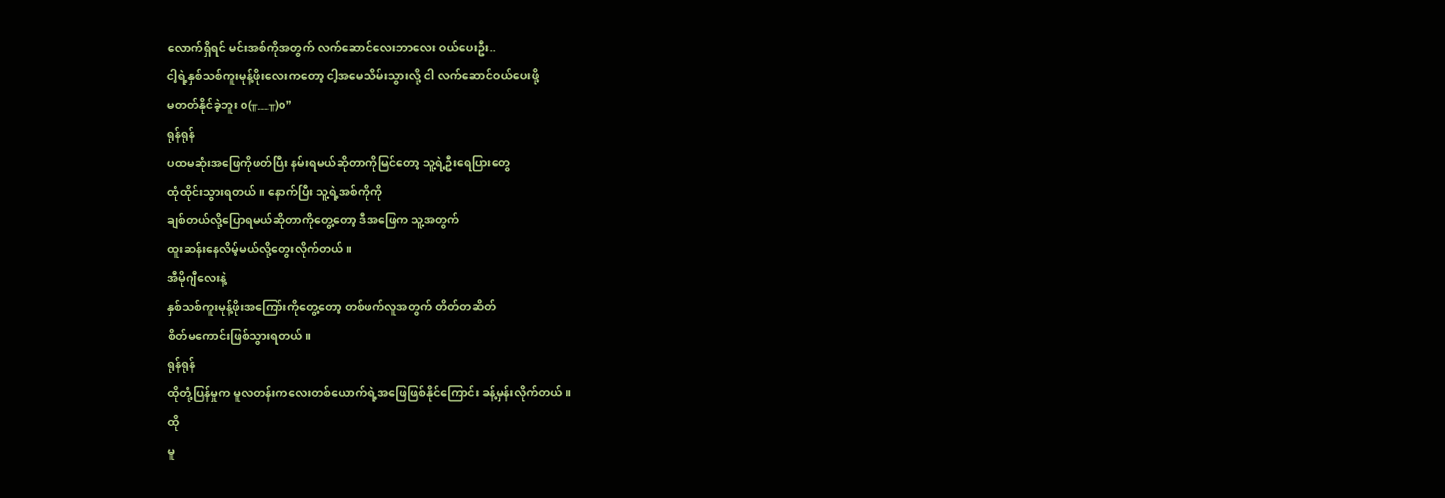လောက်ရှိရင် မင်းအစ်ကိုအတွက် လက်ဆောင်လေးဘာလေး ဝယ်ပေးဦး..
ငါ့ရဲ့နှစ်သစ်ကူးမုန့်ဖိုးလေးကတော့ ငါ့အမေသိမ်းသွားလို့ ငါ လက်ဆောင်ဝယ်ပေးဖို့
မတတ်နိုင်ခဲ့ဘူး o(╥﹏╥)o”
ရုန်ရုန်
ပထမဆုံးအဖြေကိုဖတ်ပြီး နမ်းရမယ်ဆိုတာကိုမြင်တော့ သူ့ရဲ့ဦးရေပြားတွေ
ထုံထိုင်းသွားရတယ်။ နောက်ပြီး သူ့ရဲ့အစ်ကိုကို
ချစ်တယ်လို့ပြောရမယ်ဆိုတာကိုတွေ့တော့ ဒီအဖြေက သူ့အတွက်
ထူးဆန်းနေလိမ့်မယ်လို့တွေးလိုက်တယ်။
အီမိုဂျီလေးနဲ့
နှစ်သစ်ကူးမုန့်ဖိုးအကြော်းကိုတွေ့တော့ တစ်ဖက်လူအတွက် တိတ်တဆိတ်
စိတ်မကောင်းဖြစ်သွားရတယ်။
ရုန်ရုန်
ထိုတုံ့ပြန်မှုက မူလတန်းကလေးတစ်ယောက်ရဲ့အဖြေဖြစ်နိုင်ကြောင်း ခန့်မှန်းလိုက်တယ်။
ထို
မူ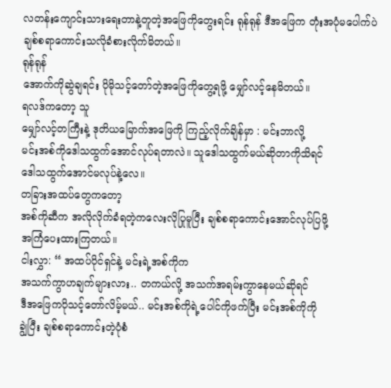လတန်းကျောင်းသားရေးတာနဲ့တူတဲ့အဖြေကိုတွေးရင်း ရုန်ရုန် ဒီအဖြေက တုံးအပုံမပေါက်ပဲ
ချစ်စရာကောင်းသလိုခံစားလိုက်မိတယ်။
ရုန်ရုန်
အောက်ကိုဆွဲချရင်း ပိုမိုသင့်တော်တဲ့အဖြေကိုတွေ့ရဖို့ မျှော်လင့်နေမိတယ်။
ရလဒ်ကတော့ သူ
မျှော်လင့်တကြီးနဲ့ ဒုတိယမြောက်အဖြေကို ကြည့်လိုက်ချိန်မှာ : မင်းဘာလို့
မင်းအစ်ကိုဒေါသထွက်အောင်လုပ်ရတာလဲ။ သူဒေါသထွက်မယ်ဆိုတာကိုသိရင်
ဒေါသထွက်အောင်မလုပ်နဲ့လေ။
တခြားအထပ်တွေကတော့
အစ်ကိုဆီက အလိုလိုက်ခံရတဲ့ကလေးလိုပြုမူပြီး ချစ်စရာကောင်းအောင်လုပ်ပြဖို့
အကြံပေးထားကြတယ်။
ငါးလွှာ: “ အထပ်ပိုင်ရှင်နဲ့ မင်းရဲ့အစ်ကိုက
အသက်ကွာဟချက်များလား.. တကယ်လို့ အသက်အရမ်းကွာနေမယ်ဆိုရင်
ဒီအဖြေကပိုသင့်တော်လိမ့်မယ်.. မင်းအစ်ကိုရဲ့ပေါင်ကိုဖက်ပြီး မင်းအစ်ကိုကို
ချွဲပြီး ချစ်စရာကောင်းတဲ့ပုံစံ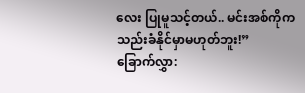လေး ပြုမူသင့်တယ်.. မင်းအစ်ကိုက
သည်းခံနိုင်မှာမဟုတ်ဘူး!”
ခြောက်လွှာ: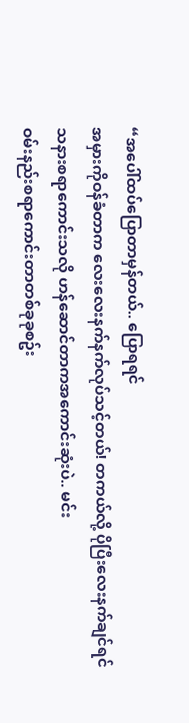“အပေါ်ထပ်ပြောတာမှန်တယ်.. ပြောရရင်
အမှားကိုဝန်ခံတာက လေးလေးနက်နက်လုပ်သင့်တယ်! တကယ်လို့ ပိုပြီးလေးနက်ချင်ရင်
သနားစရာကောင်းသလို ဟန်ဆောင်တာကအကောင်းဆုံးပဲ.. မင်း
ဝမ်းနည်းစရာကောင်းတာတစ်ခုခုစဥ်း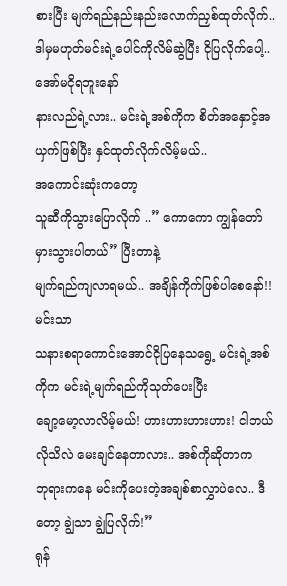စားပြီး မျက်ရည်နည်းနည်းလောက်ညှစ်ထုတ်လိုက်..
ဒါမှမဟုတ်မင်းရဲ့ပေါင်ကိုလိမ်ဆွဲပြီး ငိုပြလိုက်ပေါ့.. အော်မငိုရဘူးနော်
နားလည်ရဲ့လား.. မင်းရဲ့အစ်ကိုက စိတ်အနှောင့်အယှက်ဖြစ်ပြီး နှင်ထုတ်လိုက်လိမ့်မယ်..
အကောင်းဆုံးကတော့
သူဆီကိုသွားပြောလိုက် ..” ကောကော ကျွန်တော်
မှားသွားပါတယ်” ပြီးတာနဲ့
မျက်ရည်ကျလာရမယ်.. အချိန်ကိုက်ဖြစ်ပါစေနော်!! မင်းသာ
သနားစရာကောင်းအောင်ငိုပြနေသရွေ့ မင်းရဲ့အစ်ကိုက မင်းရဲ့မျက်ရည်ကိုသုတ်ပေးပြီး
ချော့မော့လာလိမ့်မယ်! ဟားဟားဟားဟား! ငါဘယ်လိုသိလဲ မေးချင်နေတာလား.. အစ်ကိုဆိုတာက
ဘုရားကနေ မင်းကိုပေးတဲ့အချစ်စာလွှာပဲလေ.. ဒီတော့ ချွဲသာ ချွဲပြလိုက်!”
ရုန်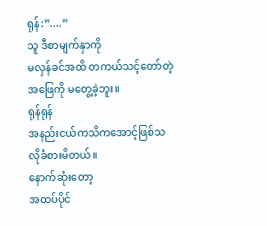ရုန်:”....”
သူ ဒီစာမျက်နှာကို
မလှန်ခင်အထိ တကယ်သင့်တော်တဲ့အဖြေကို မတွေ့ခဲ့ဘူး။
ရုန်ရုန်
အနည်းငယ်ကသိကအောင့်ဖြစ်သလိုခံစားမိတယ်။
နောက်ဆုံးတော့
အထပ်ပိုင်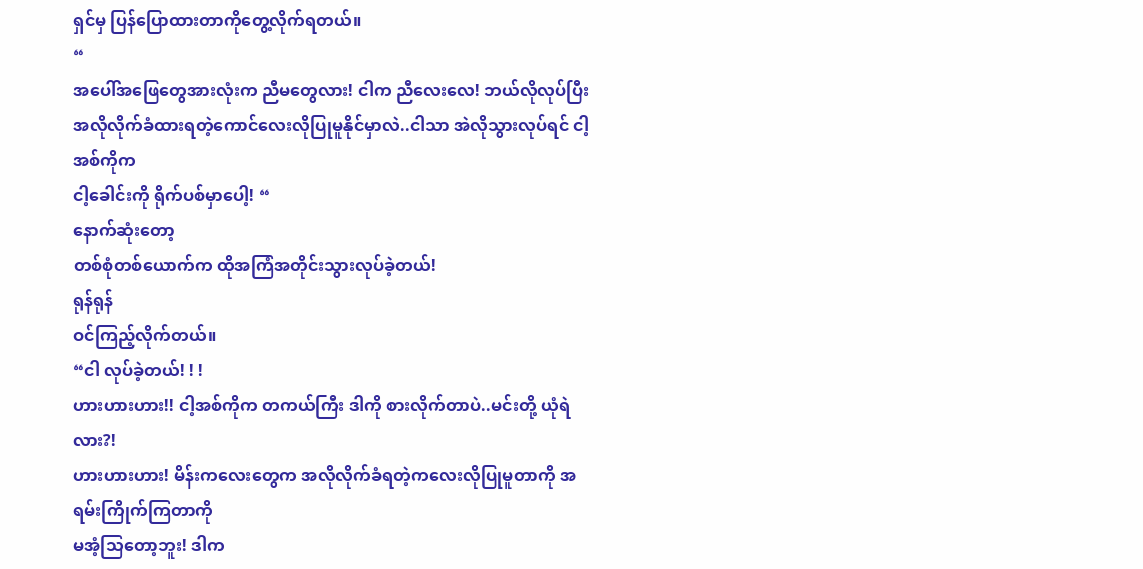ရှင်မှ ပြန်ပြောထားတာကိုတွေ့လိုက်ရတယ်။
“
အပေါ်အဖြေတွေအားလုံးက ညီမတွေလား! ငါက ညီလေးလေ! ဘယ်လိုလုပ်ပြီး
အလိုလိုက်ခံထားရတဲ့ကောင်လေးလိုပြုမူနိုင်မှာလဲ..ငါသာ အဲလိုသွားလုပ်ရင် ငါ့အစ်ကိုက
ငါ့ခေါင်းကို ရိုက်ပစ်မှာပေါ့! “
နောက်ဆုံးတော့
တစ်စုံတစ်ယောက်က ထိုအကြံအတိုင်းသွားလုပ်ခဲ့တယ်!
ရုန်ရုန်
ဝင်ကြည့်လိုက်တယ်။
“ငါ လုပ်ခဲ့တယ်! ! !
ဟားဟားဟား!! ငါ့အစ်ကိုက တကယ်ကြီး ဒါကို စားလိုက်တာပဲ..မင်းတို့ ယုံရဲလား?!
ဟားဟားဟား! မိန်းကလေးတွေက အလိုလိုက်ခံရတဲ့ကလေးလိုပြုမူတာကို အရမ်းကြိုက်ကြတာကို
မအံ့သြတော့ဘူး! ဒါက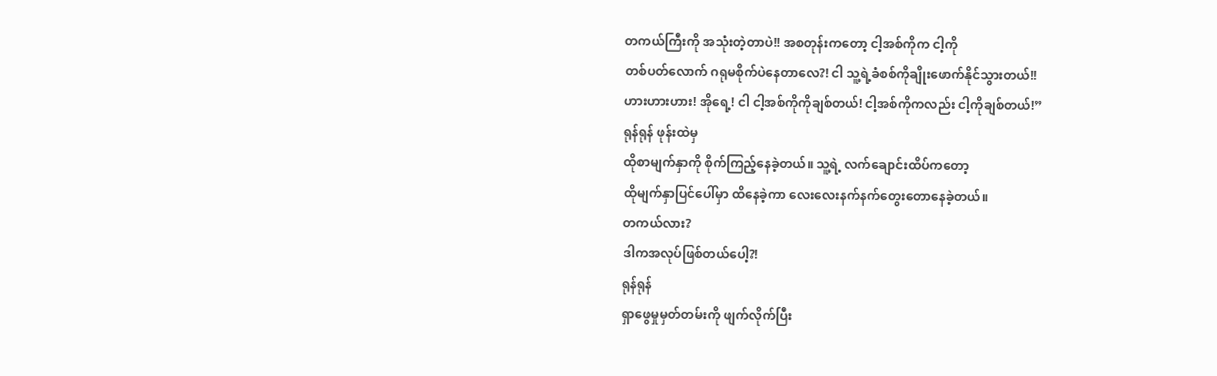တကယ်ကြီးကို အသုံးတဲ့တာပဲ!! အစတုန်းကတော့ ငါ့အစ်ကိုက ငါ့ကို
တစ်ပတ်လောက် ဂရုမစိုက်ပဲနေတာလေ?! ငါ သူ့ရဲ့ခံစစ်ကိုချိုးဖောက်နိုင်သွားတယ်!!
ဟားဟားဟား! အိုရေ့! ငါ ငါ့အစ်ကိုကိုချစ်တယ်! ငါ့အစ်ကိုကလည်း ငါ့ကိုချစ်တယ်!”
ရုန်ရုန် ဖုန်းထဲမှ
ထိုစာမျက်နှာကို စိုက်ကြည့်နေခဲ့တယ်။ သူ့ရဲ့ လက်ချောင်းထိပ်ကတော့
ထိုမျက်နှာပြင်ပေါ်မှာ ထိနေခဲ့ကာ လေးလေးနက်နက်တွေးတောနေခဲ့တယ်။
တကယ်လား?
ဒါကအလုပ်ဖြစ်တယ်ပေါ့?!
ရုန်ရုန်
ရှာဖွေမှုမှတ်တမ်းကို ဖျက်လိုက်ပြီး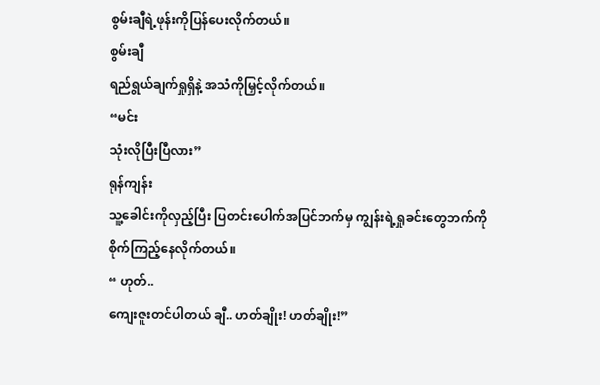စွမ်းချီရဲ့ဖုန်းကိုပြန်ပေးလိုက်တယ်။
စွမ်းချီ
ရည်ရွယ်ချက်ရှုရှိနဲ့ အသံကိုမြှင့်လိုက်တယ်။
“မင်း
သုံးလိုပြီးပြီလား”
ရုန်ကျန်း
သူ့ခေါင်းကိုလှည့်ပြီး ပြတင်းပေါက်အပြင်ဘက်မှ ကျွန်းရဲ့ရှုခင်းတွေဘက်ကို
စိုက်ကြည့်နေလိုက်တယ်။
“ ဟုတ်..
ကျေးဇူးတင်ပါတယ် ချီ.. ဟတ်ချိုး! ဟတ်ချိုး!”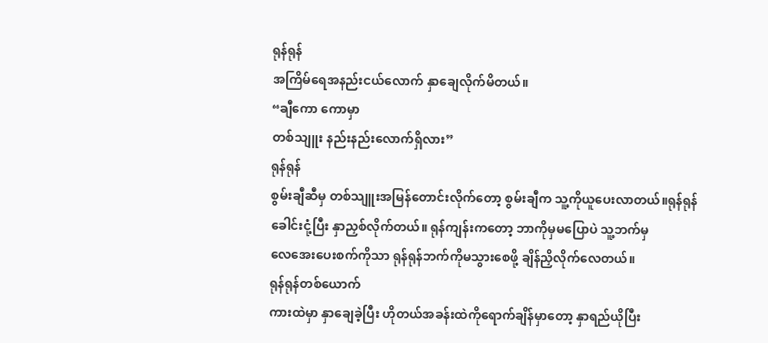ရုန်ရုန်
အကြိမ်ရေအနည်းငယ်လောက် နှာချေလိုက်မိတယ်။
“ချီကော ကောမှာ
တစ်သျူး နည်းနည်းလောက်ရှိလား”
ရုန်ရုန်
စွမ်းချီဆီမှ တစ်သျူးအမြန်တောင်းလိုက်တော့ စွမ်းချီက သူ့ကိုယူပေးလာတယ်။ရုန်ရုန်
ခေါင်းငုံ့ပြီး နှာညှစ်လိုက်တယ်။ ရုန်ကျန်းကတော့ ဘာကိုမှမပြောပဲ သူ့ဘက်မှ
လေအေးပေးစက်ကိုသာ ရုန်ရုန်ဘက်ကိုမသွားစေဖို့ ချိန်ညှိလိုက်လေတယ်။
ရုန်ရုန်တစ်ယောက်
ကားထဲမှာ နှာချေခဲ့ပြီး ဟိုတယ်အခန်းထဲကိုရောက်ချိန်မှာတော့ နှာရည်ယိုပြီး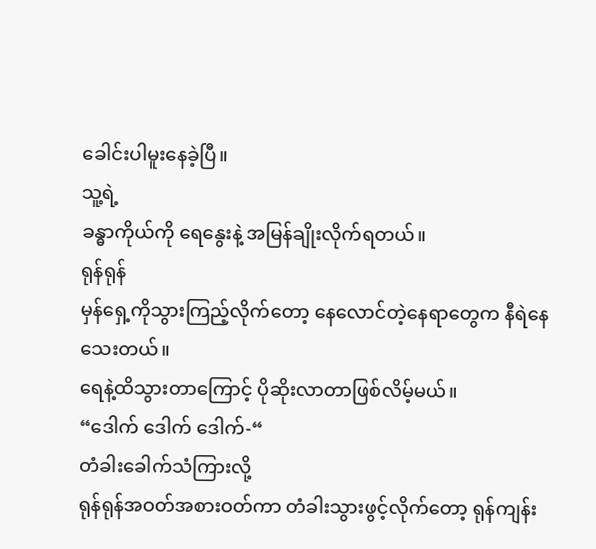ခေါင်းပါမူးနေခဲ့ပြီ။
သူ့ရဲ့
ခန္ဓာကိုယ်ကို ရေနွေးနဲ့ အမြန်ချိုးလိုက်ရတယ်။
ရုန်ရုန်
မှန်ရှေ့ကိုသွားကြည့်လိုက်တော့ နေလောင်တဲ့နေရာတွေက နီရဲနေသေးတယ်။
ရေနဲ့ထိသွားတာကြောင့် ပိုဆိုးလာတာဖြစ်လိမ့်မယ်။
“ဒေါက် ဒေါက် ဒေါက်-“
တံခါးခေါက်သံကြားလို့
ရုန်ရုန်အဝတ်အစားဝတ်ကာ တံခါးသွားဖွင့်လိုက်တော့ ရုန်ကျန်း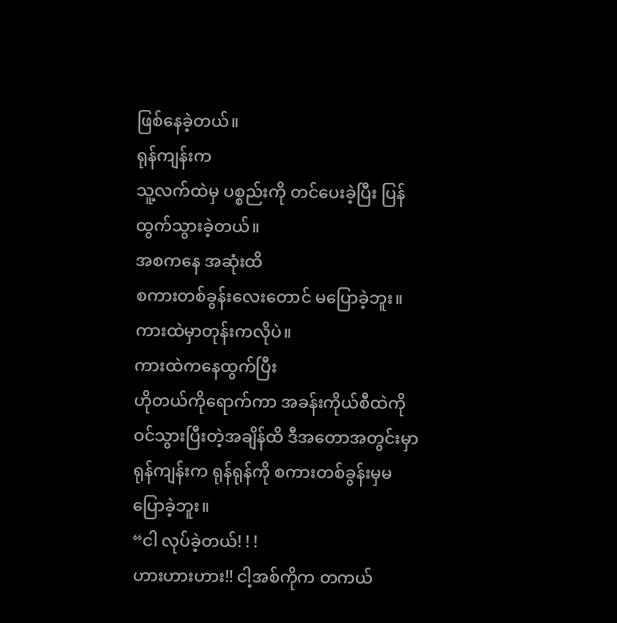ဖြစ်နေခဲ့တယ်။
ရုန်ကျန်းက
သူ့လက်ထဲမှ ပစ္စည်းကို တင်ပေးခဲ့ပြီး ပြန်ထွက်သွားခဲ့တယ်။
အစကနေ အဆုံးထိ
စကားတစ်ခွန်းလေးတောင် မပြောခဲ့ဘူး။
ကားထဲမှာတုန်းကလိုပဲ။
ကားထဲကနေထွက်ပြီး
ဟိုတယ်ကိုရောက်ကာ အခန်းကိုယ်စီထဲကိုဝင်သွားပြီးတဲ့အချိန်ထိ ဒီအတောအတွင်းမှာ
ရုန်ကျန်းက ရုန်ရုန်ကို စကားတစ်ခွန်းမှမပြောခဲ့ဘူး။
“ငါ လုပ်ခဲ့တယ်! ! !
ဟားဟားဟား!! ငါ့အစ်ကိုက တကယ်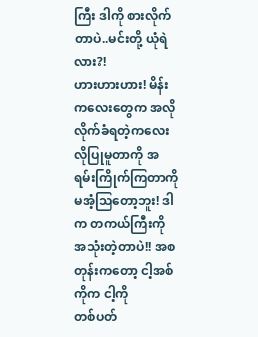ကြီး ဒါကို စားလိုက်တာပဲ..မင်းတို့ ယုံရဲလား?!
ဟားဟားဟား! မိန်းကလေးတွေက အလိုလိုက်ခံရတဲ့ကလေးလိုပြုမူတာကို အရမ်းကြိုက်ကြတာကို
မအံ့သြတော့ဘူး! ဒါက တကယ်ကြီးကို အသုံးတဲ့တာပဲ!! အစတုန်းကတော့ ငါ့အစ်ကိုက ငါ့ကို
တစ်ပတ်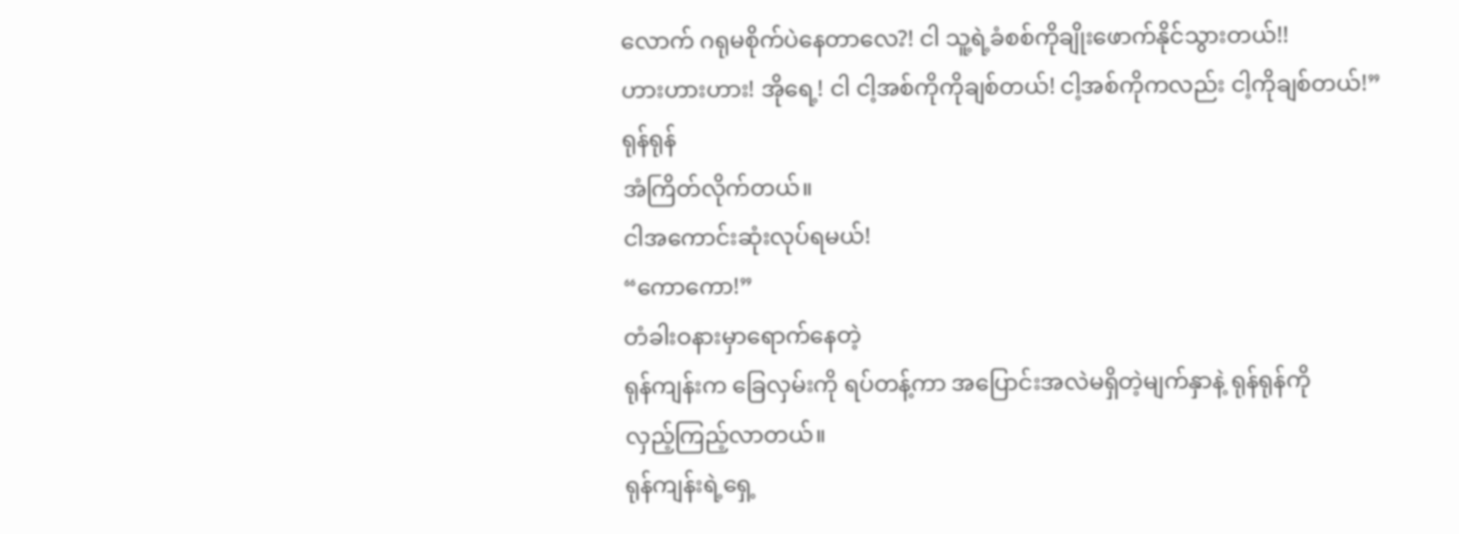လောက် ဂရုမစိုက်ပဲနေတာလေ?! ငါ သူ့ရဲ့ခံစစ်ကိုချိုးဖောက်နိုင်သွားတယ်!!
ဟားဟားဟား! အိုရေ့! ငါ ငါ့အစ်ကိုကိုချစ်တယ်! ငါ့အစ်ကိုကလည်း ငါ့ကိုချစ်တယ်!”
ရုန်ရုန်
အံကြိတ်လိုက်တယ်။
ငါအကောင်းဆုံးလုပ်ရမယ်!
“ကောကော!”
တံခါးဝနားမှာရောက်နေတဲ့
ရုန်ကျန်းက ခြေလှမ်းကို ရပ်တန့်ကာ အပြောင်းအလဲမရှိတဲ့မျက်နှာနဲ့ ရုန်ရုန်ကို
လှည့်ကြည့်လာတယ်။
ရုန်ကျန်းရဲ့ရှေ့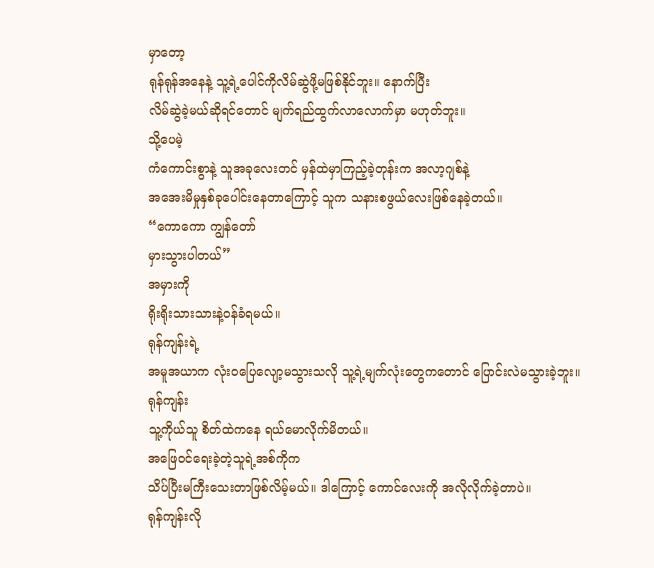မှာတော့
ရုန်ရုန်အနေနဲ့ သူ့ရဲ့ပေါင်ကိုလိမ်ဆွဲဖို့မဖြစ်နိုင်ဘူး။ နောက်ပြီး
လိမ်ဆွဲခဲ့မယ်ဆိုရင်တောင် မျက်ရည်ထွက်လာလောက်မှာ မဟုတ်ဘူး။
သို့ပေမဲ့
ကံကောင်းစွာနဲ့ သူအခုလေးတင် မှန်ထဲမှာကြည့်ခဲ့တုန်းက အလာ့ဂျစ်နဲ့
အအေးမိမှုနှစ်ခုပေါင်းနေတာကြောင့် သူက သနားစဖွယ်လေးဖြစ်နေခဲ့တယ်။
“ကောကော ကျွန်တော်
မှားသွားပါတယ်”
အမှားကို
ရိုးရိုးသားသားနဲ့ဝန်ခံရမယ်။
ရုန်ကျန်းရဲ့
အမူအယာက လုံးဝပြေလျော့မသွားသလို သူ့ရဲ့မျက်လုံးတွေကတောင် ပြောင်းလဲမသွားခဲ့ဘူး။
ရုန်ကျန်း
သူ့ကိုယ်သူ စိတ်ထဲကနေ ရယ်မောလိုက်မိတယ်။
အဖြေဝင်ရေးခဲ့တဲ့သူရဲ့အစ်ကိုက
သိပ်ပြီးမကြီးသေးတာဖြစ်လိမ့်မယ်။ ဒါကြောင့် ကောင်လေးကို အလိုလိုက်ခဲ့တာပဲ။
ရုန်ကျန်းလို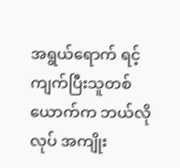အရွယ်ရောက် ရင့်ကျက်ပြီးသူတစ်ယောက်က ဘယ်လိုလုပ် အကျိုး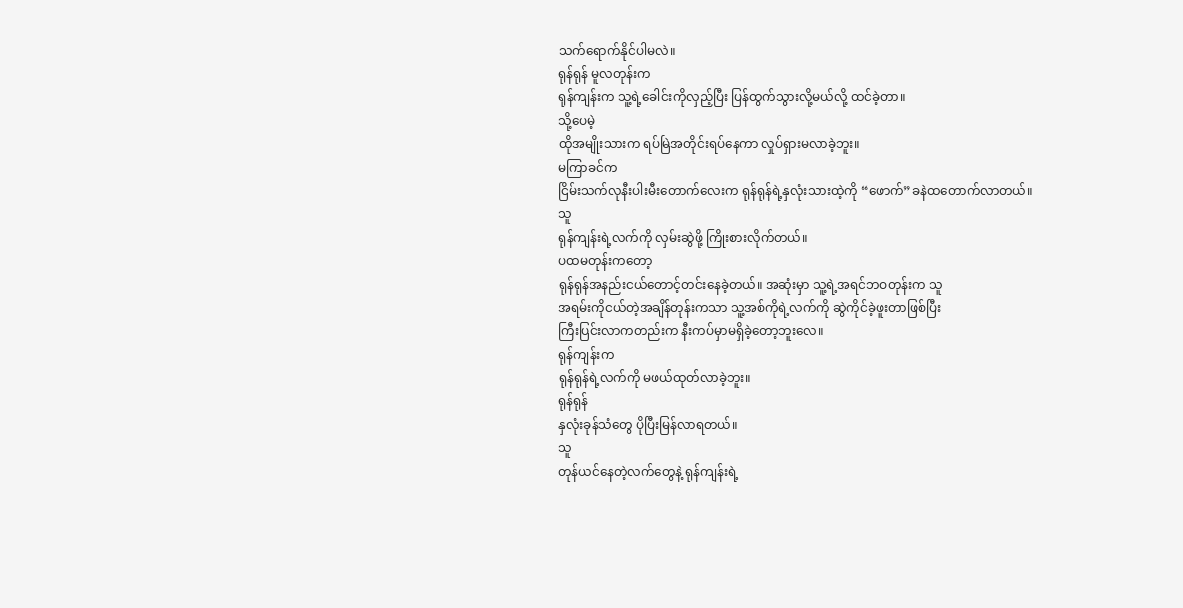သက်ရောက်နိုင်ပါမလဲ။
ရုန်ရုန် မူလတုန်းက
ရုန်ကျန်းက သူ့ရဲ့ခေါင်းကိုလှည့်ပြီး ပြန်ထွက်သွားလို့မယ်လို့ ထင်ခဲ့တာ။
သို့ပေမဲ့
ထိုအမျိုးသားက ရပ်မြဲအတိုင်းရပ်နေကာ လှုပ်ရှားမလာခဲ့ဘူး။
မကြာခင်က
ငြိမ်းသက်လုနီးပါးမီးတောက်လေးက ရုန်ရုန်ရဲ့နှလုံးသားထဲ့ကို “ဖောက်”ခနဲထတောက်လာတယ်။
သူ
ရုန်ကျန်းရဲ့လက်ကို လှမ်းဆွဲဖို့ ကြိုးစားလိုက်တယ်။
ပထမတုန်းကတော့
ရုန်ရုန်အနည်းငယ်တောင့်တင်းနေခဲ့တယ်။ အဆုံးမှာ သူ့ရဲ့အရင်ဘဝတုန်းက သူ
အရမ်းကိုငယ်တဲ့အချိန်တုန်းကသာ သူ့အစ်ကိုရဲ့လက်ကို ဆွဲကိုင်ခဲ့ဖူးတာဖြစ်ပြီး
ကြီးပြင်းလာကတည်းက နီးကပ်မှာမရှိခဲ့တော့ဘူးလေ။
ရုန်ကျန်းက
ရုန်ရုန်ရဲ့လက်ကို မဖယ်ထုတ်လာခဲ့ဘူး။
ရုန်ရုန်
နှလုံးခုန်သံတွေ ပိုပြီးမြန်လာရတယ်။
သူ
တုန်ယင်နေတဲ့လက်တွေနဲ့ ရုန်ကျန်းရဲ့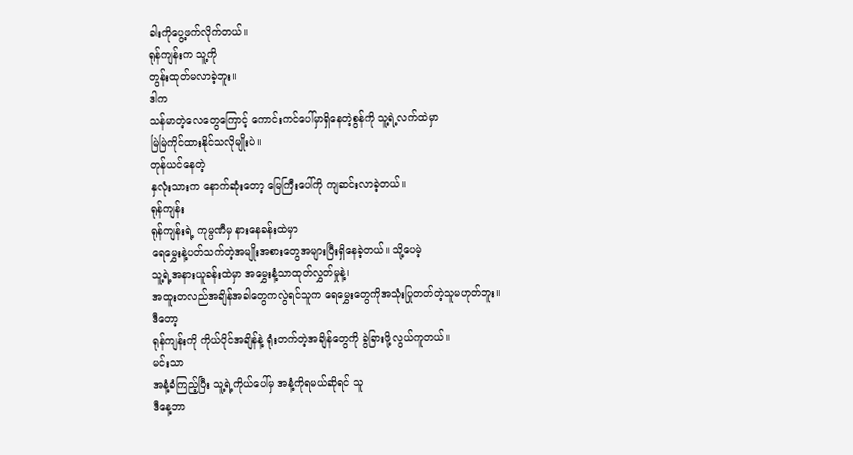ခါးကိုပွေ့ဖက်လိုက်တယ်။
ရုန်ကျန်းက သူ့ကို
တွန်းထုတ်မလာခဲ့ဘူး။
ဒါက
သန်မာတဲ့လေတွေကြောင့် ကောင်းကင်ပေါ်မှာရှိနေတဲ့စွန်ကို သူ့ရဲ့လက်ထဲမှာ
မြဲမြဲကိုင်ထားနိုင်သလိုမျိုးပဲ။
တုန်ယင်နေတဲ့
နှလုံးသားက နောက်ဆုံးတော့ မြေကြီးပေါ်ကို ကျဆင်းလာခဲ့တယ်။
ရုန်ကျန်း
ရုန်ကျန်းရဲ့ ကုမ္ပဏီမှ နားနေခန်းထဲမှာ
ရေမွှေးနဲ့ပတ်သက်တဲ့အမျိုးအစားတွေအများပြီးရှိနေခဲ့တယ်။ သို့ပေမဲ့
သူ့ရဲ့အနားယူခန်းထဲမှာ အမွှေးနံ့သာထုတ်လွှတ်မှုနဲ့၊
အထူးတလည်အချိန်အခါတွေကလွဲရင်သူက ရေမွှေးတွေကိုအသုံးပြုတတ်တဲ့သူမဟုတ်ဘူး။
ဒီတော့
ရုန်ကျန်းကို ကိုယ်ပိုင်အချိန်နဲ့ ရုံးတက်တဲ့အချိန်တွေကို ခွဲခြားဖို့လွယ်ကူတယ်။
မင်းသာ
အနံ့ခံကြည့်ပြီး သူ့ရဲ့ကိုယ်ပေါ်မှ အနံ့ကိုရမယ်ဆိုရင် သူ
ဒီနေ့ဘာ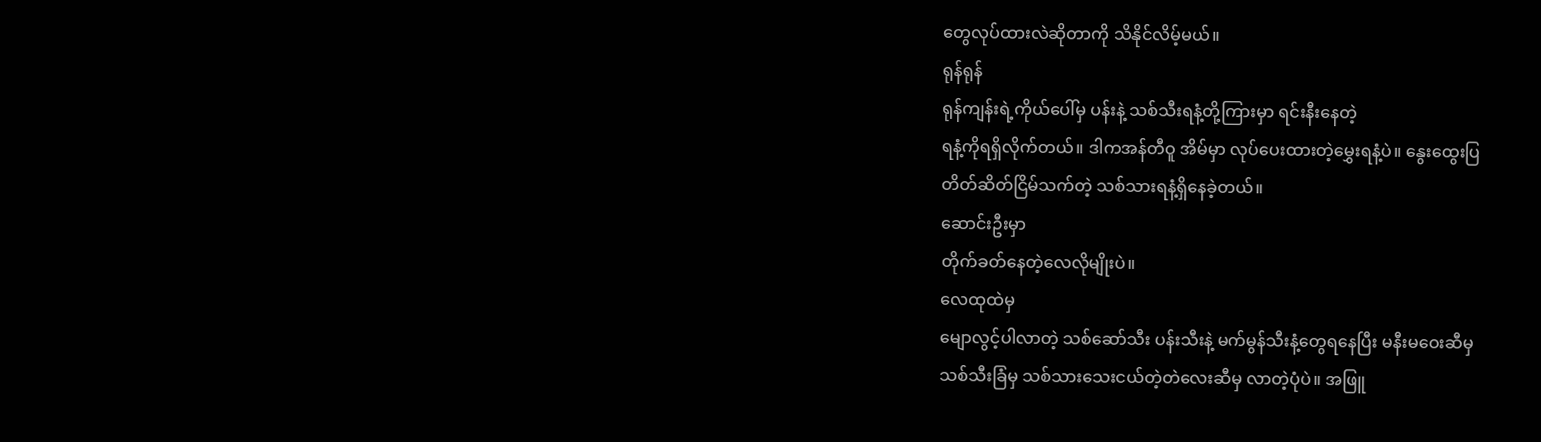တွေလုပ်ထားလဲဆိုတာကို သိနိုင်လိမ့်မယ်။
ရုန်ရုန်
ရုန်ကျန်းရဲ့ကိုယ်ပေါ်မှ ပန်းနဲ့ သစ်သီးရနံ့တို့ကြားမှာ ရင်းနီးနေတဲ့
ရနံ့ကိုရရှိလိုက်တယ်။ ဒါကအန်တီဝူ အိမ်မှာ လုပ်ပေးထားတဲ့မွှေးရနံ့ပဲ။ နွေးထွေးပြ
တိတ်ဆိတ်ငြိမ်သက်တဲ့ သစ်သားရနံ့ရှိနေခဲ့တယ်။
ဆောင်းဦးမှာ
တိုက်ခတ်နေတဲ့လေလိုမျိုးပဲ။
လေထုထဲမှ
မျောလွင့်ပါလာတဲ့ သစ်ဆော်သီး ပန်းသီးနဲ့ မက်မွန်သီးနံ့တွေရနေပြီး မနီးမဝေးဆီမှ
သစ်သီးခြံမှ သစ်သားသေးငယ်တဲ့တဲလေးဆီမှ လာတဲ့ပုံပဲ။ အဖြူ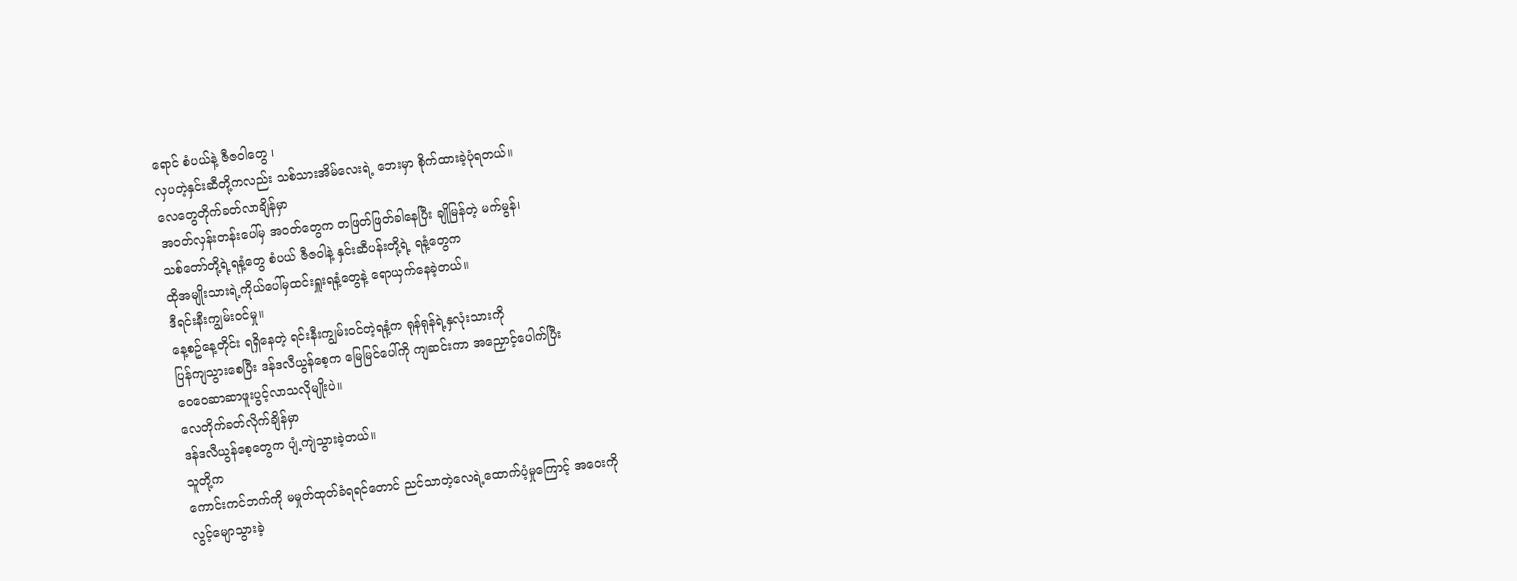ရောင် စံပယ်နဲ့ ဇီဇဝါတွေ ၊
လှပတဲ့နှင်းဆီတို့ကလည်း သစ်သားအိမ်လေးရဲ့ ဘေးမှာ စိုက်ထားခဲ့ပုံရတယ်။
လေတွေတိုက်ခတ်လာချိန်မှာ
အဝတ်လှန်းတန်းပေါ်မှ အဝတ်တွေက တဖြတ်ဖြတ်ခါနေပြီး ချိုမြန်တဲ့ မက်မွန်၊
သစ်တော်တို့ရဲ့ရနံ့တွေ စံပယ် ဇီဇဝါနဲ့ နှင်းဆီပန်းတို့ရဲ့ ရနံ့တွေက
ထိုအမျိုးသားရဲ့ကိုယ်ပေါ်မှထင်းရှူးရနံ့တွေနဲ့ ရောယှက်နေခဲ့တယ်။
ဒီရင်းနီးကျွမ်းဝင်မှု။
နေ့စဥ်နေ့တိုင်း ရရှိနေတဲ့ ရင်းနီးကျွမ်းဝင်တဲ့ရနံ့က ရုန်ရုန်ရဲ့နှလုံးသားကို
ပြန်ကျသွားစေပြီး ဒန်ဒလီယွန်စေ့က မြေမြင်ပေါ်ကို ကျဆင်းကာ အညှောင့်ပေါက်ပြီး
ဝေဝေဆာဆာဖူးပွင့်လာသလိုမျိုးပဲ။
လေတိုက်ခတ်လိုက်ချိန်မှာ
ဒန်ဒလီယွန်စေ့တွေက ပျံ့ကျဲသွားခဲ့တယ်။
သူတို့က
ကောင်းကင်ဘက်ကို မမှုတ်ထုတ်ခံရရင်တောင် ညင်သာတဲ့လေရဲ့ထောက်ပံ့မှုကြောင့် အဝေးကို
လွင့်မျောသွားခဲ့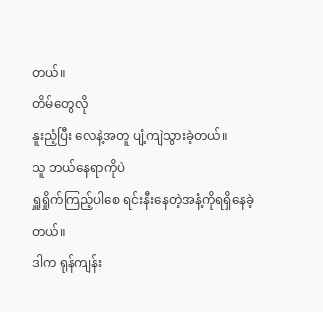တယ်။
တိမ်တွေလို
နူးညံ့ပြီး လေနဲ့အတူ ပျံ့ကျဲသွားခဲ့တယ်။
သူ ဘယ်နေရာကိုပဲ
ရှူရှိုက်ကြည့်ပါစေ ရင်းနီးနေတဲ့အနံ့ကိုရရှိနေခဲ့တယ်။
ဒါက ရုန်ကျန်း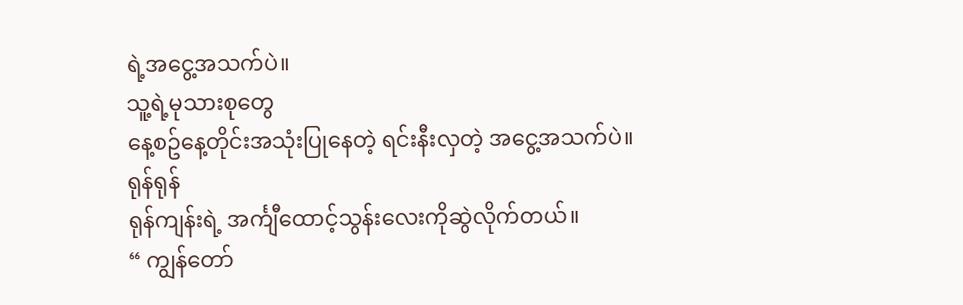ရဲ့အငွေ့အသက်ပဲ။
သူ့ရဲ့မုသားစုတွေ
နေ့စဥ်နေ့တိုင်းအသုံးပြုနေတဲ့ ရင်းနီးလှတဲ့ အငွေ့အသက်ပဲ။
ရုန်ရုန်
ရုန်ကျန်းရဲ့ အင်္ကျီထောင့်သွန်းလေးကိုဆွဲလိုက်တယ်။
“ ကျွန်တော်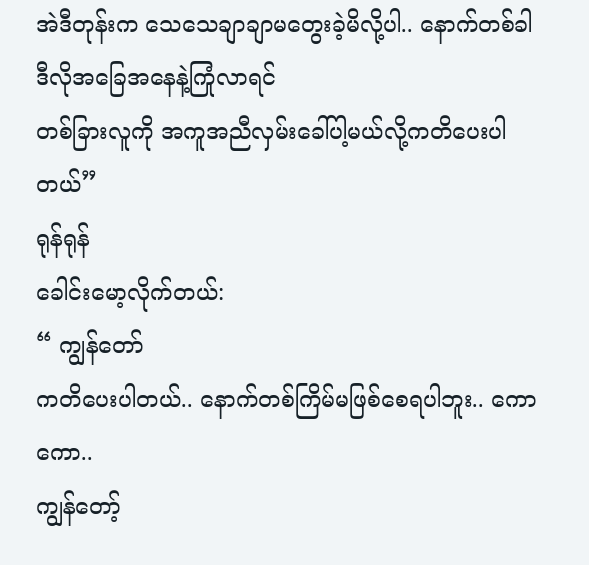အဲဒီတုန်းက သေသေချာချာမတွေးခဲ့မိလို့ပါ.. နောက်တစ်ခါ ဒီလိုအခြေအနေနဲ့ကြုံလာရင်
တစ်ခြားလူကို အကူအညီလှမ်းခေါ်ပါ့မယ်လို့ကတိပေးပါတယ်”
ရုန်ရုန်
ခေါင်းမော့လိုက်တယ်:
“ ကျွန်တော်
ကတိပေးပါတယ်.. နောက်တစ်ကြိမ်မဖြစ်စေရပါဘူး.. ကောကော..
ကျွန်တော့်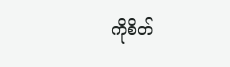ကိုစိတ်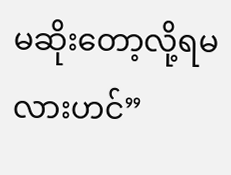မဆိုးတော့လို့ရမလားဟင်”